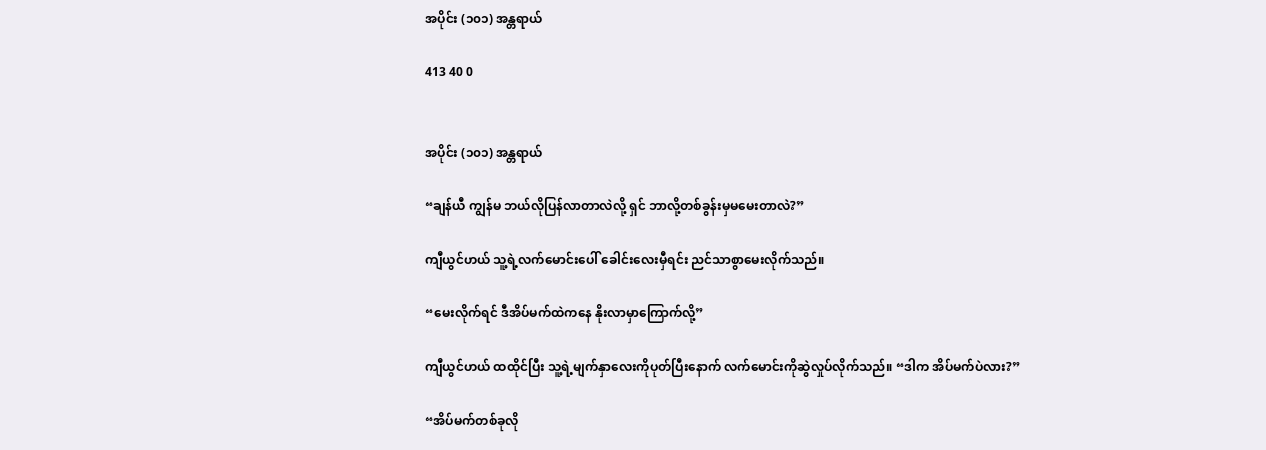အပိုင်း (၁၀၁) အန္တရာယ်

413 40 0


အပိုင်း (၁၀၁) အန္တရာယ်

“ချန်ယီ ကျွန်မ ဘယ်လိုပြန်လာတာလဲလို့ ရှင် ဘာလို့တစ်ခွန်းမှမမေးတာလဲ?”

ကျီယွင်ဟယ် သူ့ရဲ့လက်မောင်းပေါ် ခေါင်းလေးမှီရင်း ညင်သာစွာမေးလိုက်သည်။

“မေးလိုက်ရင် ဒီအိပ်မက်ထဲကနေ နိုးလာမှာကြောက်လို့”

ကျီယွင်ဟယ် ထထိုင်ပြီး သူ့ရဲ့မျက်နှာလေးကိုပုတ်ပြီးနောက် လက်မောင်းကိုဆွဲလှုပ်လိုက်သည်။ “ဒါက အိပ်မက်ပဲလား?”

“အိပ်မက်တစ်ခုလို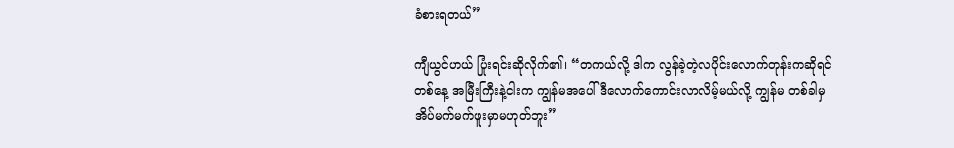ခံစားရတယ်”

ကျီယွင်ဟယ် ပြုံးရင်းဆိုလိုက်၏၊ “တကယ်လို့ ဒါက လွန်ခဲ့တဲ့လပိုင်းလောက်တုန်းကဆိုရင် တစ်နေ့ အမြီးကြီးနဲ့ငါးက ကျွန်မအပေါ် ဒီလောက်ကောင်းလာလိမ့်မယ်လို့ ကျွန်မ တစ်ခါမှအိပ်မက်မက်ဖူးမှာမဟုတ်ဘူး”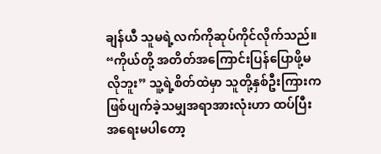ချန်ယီ သူမရဲ့လက်ကိုဆုပ်ကိုင်လိုက်သည်။ “ကိုယ်တို့ အတိတ်အကြောင်းပြန်ပြောဖို့မလိုဘူး” သူ့ရဲ့စိတ်ထဲမှာ သူတို့နှစ်ဦးကြားကဖြစ်ပျက်ခဲ့သမျှအရာအားလုံးဟာ ထပ်ပြီးအရေးမပါတော့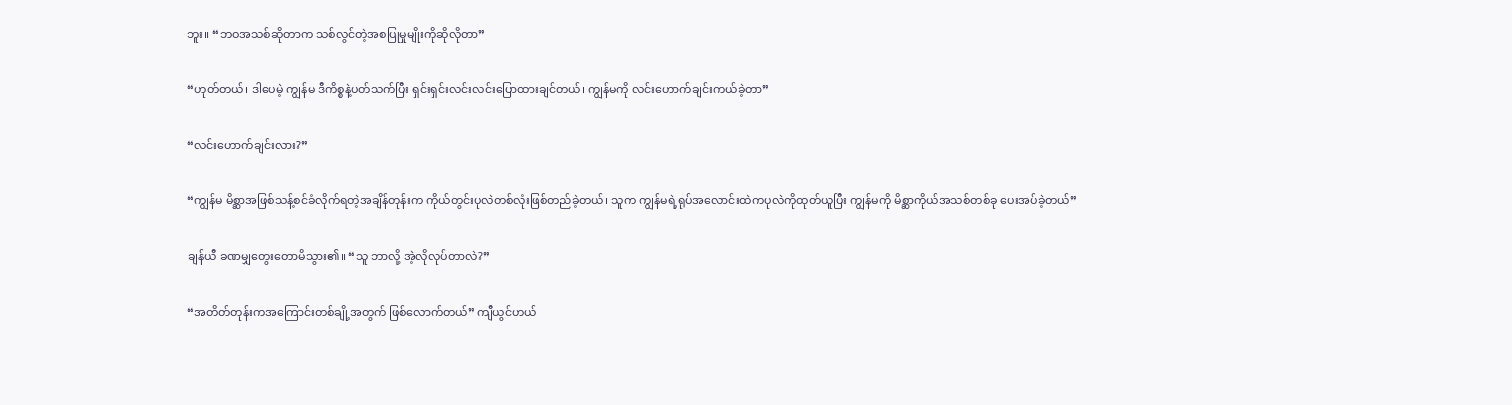ဘူး။ “ဘဝအသစ်ဆိုတာက သစ်လွင်တဲ့အစပြုမှုမျိုးကိုဆိုလိုတာ”

“ဟုတ်တယ်၊ ဒါပေမဲ့ ကျွန်မ ဒီကိစ္စနဲ့ပတ်သက်ပြီး ရှင်းရှင်းလင်းလင်းပြောထားချင်တယ်၊ ကျွန်မကို လင်းဟောက်ချင်းကယ်ခဲ့တာ”

“လင်းဟောက်ချင်းလား?”

“ကျွန်မ မိစ္ဆာအဖြစ်သန့်စင်ခံလိုက်ရတဲ့အချိန်တုန်းက ကိုယ်တွင်းပုလဲတစ်လုံးဖြစ်တည်ခဲ့တယ်၊ သူက ကျွန်မရဲ့ရုပ်အလောင်းထဲကပုလဲကိုထုတ်ယူပြီး ကျွန်မကို မိစ္ဆာကိုယ်အသစ်တစ်ခု ပေးအပ်ခဲ့တယ်”

ချန်ယီ ခဏမျှတွေးတောမိသွား၏။ “သူ ဘာလို့ အဲ့လိုလုပ်တာလဲ?”

“အတိတ်တုန်းကအကြောင်းတစ်ချို့အတွက် ဖြစ်လောက်တယ်” ကျီယွင်ဟယ်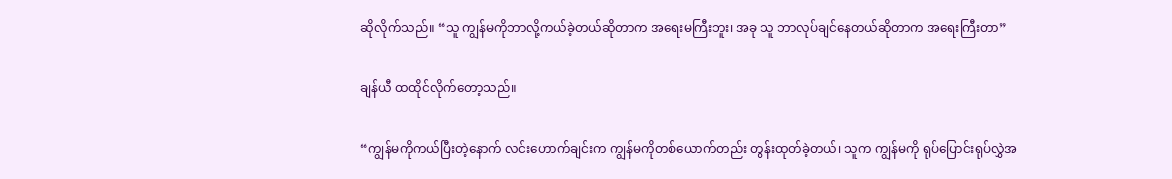ဆိုလိုက်သည်။ “သူ ကျွန်မကိုဘာလို့ကယ်ခဲ့တယ်ဆိုတာက အရေးမကြီးဘူး၊ အခု သူ ဘာလုပ်ချင်နေတယ်ဆိုတာက အရေးကြီးတာ”

ချန်ယီ ထထိုင်လိုက်တော့သည်။

“ကျွန်မကိုကယ်ပြီးတဲ့နောက် လင်းဟောက်ချင်းက ကျွန်မကိုတစ်ယောက်တည်း တွန်းထုတ်ခဲ့တယ်၊ သူက ကျွန်မကို ရုပ်ပြောင်းရုပ်လွှဲအ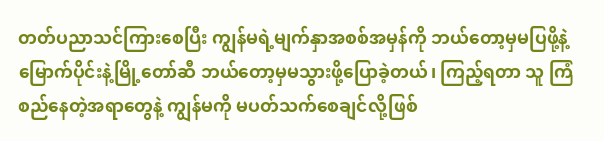တတ်ပညာသင်ကြားစေပြီး ကျွန်မရဲ့မျက်နှာအစစ်အမှန်ကို ဘယ်တော့မှမပြဖို့နဲ့ မြောက်ပိုင်းနဲ့မြို့တော်ဆီ ဘယ်တော့မှမသွားဖို့ပြောခဲ့တယ်၊ ကြည့်ရတာ သူ ကြံစည်နေတဲ့အရာတွေနဲ့ ကျွန်မကို မပတ်သက်စေချင်လို့ဖြစ်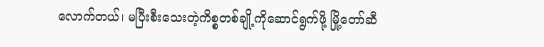လောက်တယ်၊ မပြီးစီးသေးတဲ့ကိစ္စတစ်ချို့ကိုဆောင်ရွက်ဖို့ မြို့တော်ဆီ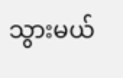သွားမယ်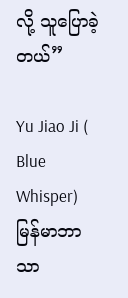လို့ သူပြောခဲ့တယ်”

Yu Jiao Ji ( Blue Whisper) မြန်မာဘာသာ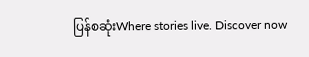ပြန်စဆုံးWhere stories live. Discover now